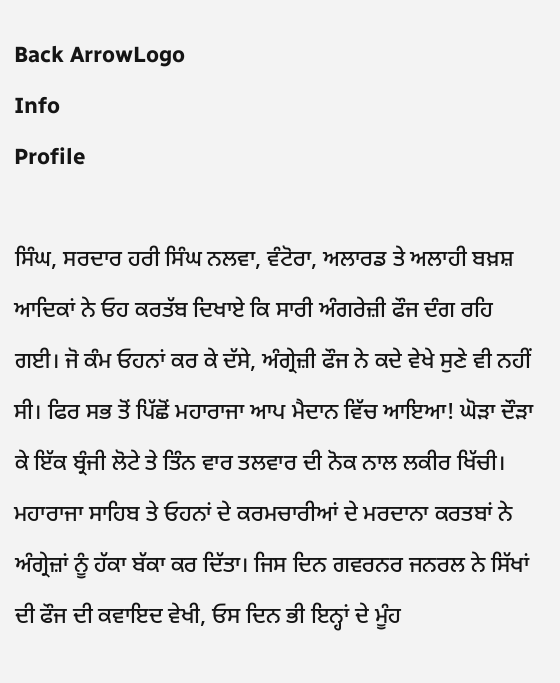Back ArrowLogo
Info
Profile

ਸਿੰਘ, ਸਰਦਾਰ ਹਰੀ ਸਿੰਘ ਨਲਵਾ, ਵੰਟੋਰਾ, ਅਲਾਰਡ ਤੇ ਅਲਾਹੀ ਬਖ਼ਸ਼ ਆਦਿਕਾਂ ਨੇ ਓਹ ਕਰਤੱਬ ਦਿਖਾਏ ਕਿ ਸਾਰੀ ਅੰਗਰੇਜ਼ੀ ਫੌਜ ਦੰਗ ਰਹਿ ਗਈ। ਜੋ ਕੰਮ ਓਹਨਾਂ ਕਰ ਕੇ ਦੱਸੇ, ਅੰਗ੍ਰੇਜ਼ੀ ਫੌਜ ਨੇ ਕਦੇ ਵੇਖੇ ਸੁਣੇ ਵੀ ਨਹੀਂ ਸੀ। ਫਿਰ ਸਭ ਤੋਂ ਪਿੱਛੋਂ ਮਹਾਰਾਜਾ ਆਪ ਮੈਦਾਨ ਵਿੱਚ ਆਇਆ! ਘੋੜਾ ਦੌੜਾ ਕੇ ਇੱਕ ਬ੍ਰੰਜੀ ਲੋਟੇ ਤੇ ਤਿੰਨ ਵਾਰ ਤਲਵਾਰ ਦੀ ਨੋਕ ਨਾਲ ਲਕੀਰ ਖਿੱਚੀ। ਮਹਾਰਾਜਾ ਸਾਹਿਬ ਤੇ ਓਹਨਾਂ ਦੇ ਕਰਮਚਾਰੀਆਂ ਦੇ ਮਰਦਾਨਾ ਕਰਤਬਾਂ ਨੇ ਅੰਗ੍ਰੇਜ਼ਾਂ ਨੂੰ ਹੱਕਾ ਬੱਕਾ ਕਰ ਦਿੱਤਾ। ਜਿਸ ਦਿਨ ਗਵਰਨਰ ਜਨਰਲ ਨੇ ਸਿੱਖਾਂ ਦੀ ਫੌਜ ਦੀ ਕਵਾਇਦ ਵੇਖੀ, ਓਸ ਦਿਨ ਭੀ ਇਨ੍ਹਾਂ ਦੇ ਮੂੰਹ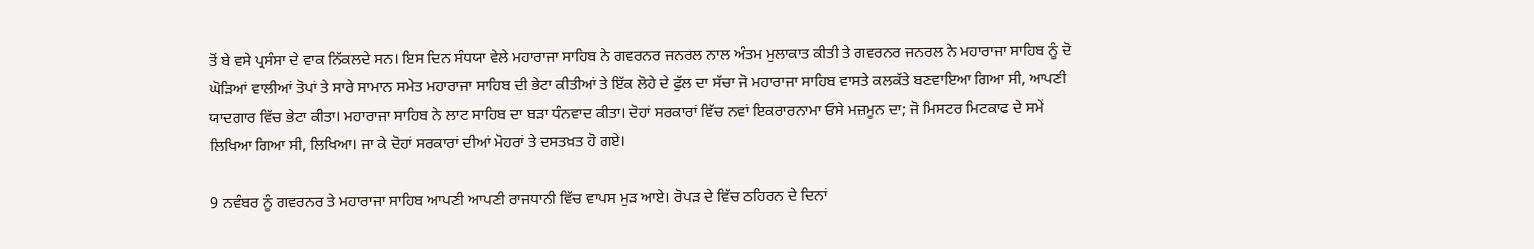ਤੋਂ ਬੇ ਵਸੇ ਪ੍ਰਸੰਸਾ ਦੇ ਵਾਕ ਨਿੱਕਲਦੇ ਸਨ। ਇਸ ਦਿਨ ਸੰਧਯਾ ਵੇਲੇ ਮਹਾਰਾਜਾ ਸਾਹਿਬ ਨੇ ਗਵਰਨਰ ਜਨਰਲ ਨਾਲ ਅੰਤਮ ਮੁਲਾਕਾਤ ਕੀਤੀ ਤੇ ਗਵਰਨਰ ਜਨਰਲ ਨੇ ਮਹਾਰਾਜਾ ਸਾਹਿਬ ਨੂੰ ਦੋ ਘੋੜਿਆਂ ਵਾਲੀਆਂ ਤੋਪਾਂ ਤੇ ਸਾਰੇ ਸਾਮਾਨ ਸਮੇਤ ਮਹਾਰਾਜਾ ਸਾਹਿਬ ਦੀ ਭੇਟਾ ਕੀਤੀਆਂ ਤੇ ਇੱਕ ਲੋਹੇ ਦੇ ਫੁੱਲ ਦਾ ਸੱਚਾ ਜੋ ਮਹਾਰਾਜਾ ਸਾਹਿਬ ਵਾਸਤੇ ਕਲਕੱਤੇ ਬਣਵਾਇਆ ਗਿਆ ਸੀ, ਆਪਣੀ ਯਾਦਗਾਰ ਵਿੱਚ ਭੇਟਾ ਕੀਤਾ। ਮਹਾਰਾਜਾ ਸਾਹਿਬ ਨੇ ਲਾਟ ਸਾਹਿਬ ਦਾ ਬੜਾ ਧੰਨਵਾਦ ਕੀਤਾ। ਦੋਹਾਂ ਸਰਕਾਰਾਂ ਵਿੱਚ ਨਵਾਂ ਇਕਰਾਰਨਾਮਾ ਓਸੇ ਮਜ਼ਮੂਨ ਦਾ; ਜੋ ਮਿਸਟਰ ਮਿਟਕਾਫ ਦੇ ਸਮੇਂ ਲਿਖਿਆ ਗਿਆ ਸੀ, ਲਿਖਿਆ। ਜਾ ਕੇ ਦੋਹਾਂ ਸਰਕਾਰਾਂ ਦੀਆਂ ਮੋਹਰਾਂ ਤੇ ਦਸਤਖ਼ਤ ਹੋ ਗਏ।

9 ਨਵੰਬਰ ਨੂੰ ਗਵਰਨਰ ਤੇ ਮਹਾਰਾਜਾ ਸਾਹਿਬ ਆਪਣੀ ਆਪਣੀ ਰਾਜਧਾਨੀ ਵਿੱਚ ਵਾਪਸ ਮੁੜ ਆਏ। ਰੋਪੜ ਦੇ ਵਿੱਚ ਠਹਿਰਨ ਦੇ ਦਿਨਾਂ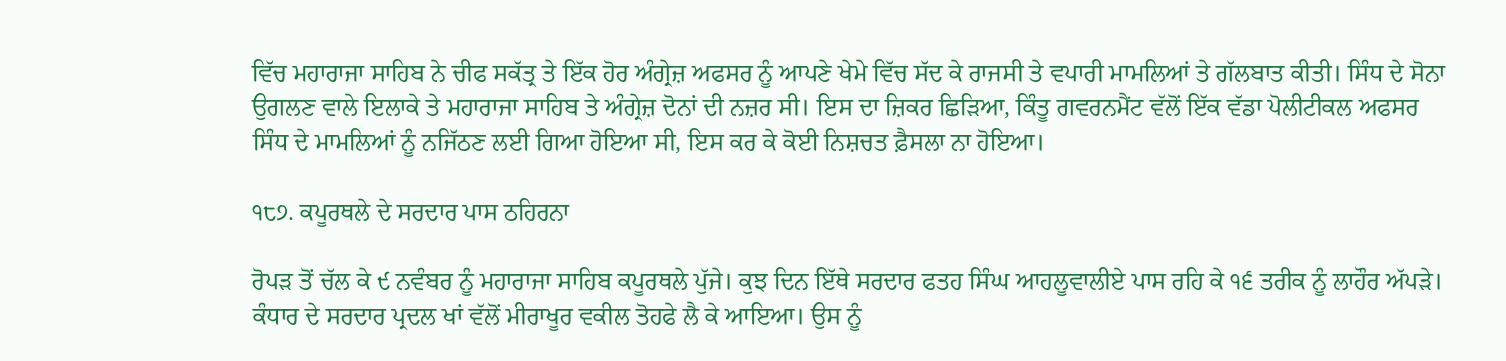ਵਿੱਚ ਮਹਾਰਾਜਾ ਸਾਹਿਬ ਨੇ ਚੀਫ ਸਕੱਤ੍ਰ ਤੇ ਇੱਕ ਹੋਰ ਅੰਗ੍ਰੇਜ਼ ਅਫਸਰ ਨੂੰ ਆਪਣੇ ਖੇਮੇ ਵਿੱਚ ਸੱਦ ਕੇ ਰਾਜਸੀ ਤੇ ਵਪਾਰੀ ਮਾਮਲਿਆਂ ਤੇ ਗੱਲਬਾਤ ਕੀਤੀ। ਸਿੰਧ ਦੇ ਸੋਨਾ ਉਗਲਣ ਵਾਲੇ ਇਲਾਕੇ ਤੇ ਮਹਾਰਾਜਾ ਸਾਹਿਬ ਤੇ ਅੰਗ੍ਰੇਜ਼ ਦੋਨਾਂ ਦੀ ਨਜ਼ਰ ਸੀ। ਇਸ ਦਾ ਜ਼ਿਕਰ ਛਿੜਿਆ, ਕਿੰਤੂ ਗਵਰਨਮੈਂਟ ਵੱਲੋਂ ਇੱਕ ਵੱਡਾ ਪੋਲੀਟੀਕਲ ਅਫਸਰ ਸਿੰਧ ਦੇ ਮਾਮਲਿਆਂ ਨੂੰ ਨਜਿੱਠਣ ਲਈ ਗਿਆ ਹੋਇਆ ਸੀ, ਇਸ ਕਰ ਕੇ ਕੋਈ ਨਿਸ਼ਚਤ ਫ਼ੈਸਲਾ ਨਾ ਹੋਇਆ।

੧੮੭. ਕਪੂਰਥਲੇ ਦੇ ਸਰਦਾਰ ਪਾਸ ਠਹਿਰਨਾ

ਰੋਪੜ ਤੋਂ ਚੱਲ ਕੇ ੯ ਨਵੰਬਰ ਨੂੰ ਮਹਾਰਾਜਾ ਸਾਹਿਬ ਕਪੂਰਥਲੇ ਪੁੱਜੇ। ਕੁਝ ਦਿਨ ਇੱਥੇ ਸਰਦਾਰ ਫਤਹ ਸਿੰਘ ਆਹਲੂਵਾਲੀਏ ਪਾਸ ਰਹਿ ਕੇ ੧੬ ਤਰੀਕ ਨੂੰ ਲਾਹੌਰ ਅੱਪੜੇ। ਕੰਧਾਰ ਦੇ ਸਰਦਾਰ ਪ੍ਰਦਲ ਖਾਂ ਵੱਲੋਂ ਮੀਰਾਖੂਰ ਵਕੀਲ ਤੋਹਫੇ ਲੈ ਕੇ ਆਇਆ। ਉਸ ਨੂੰ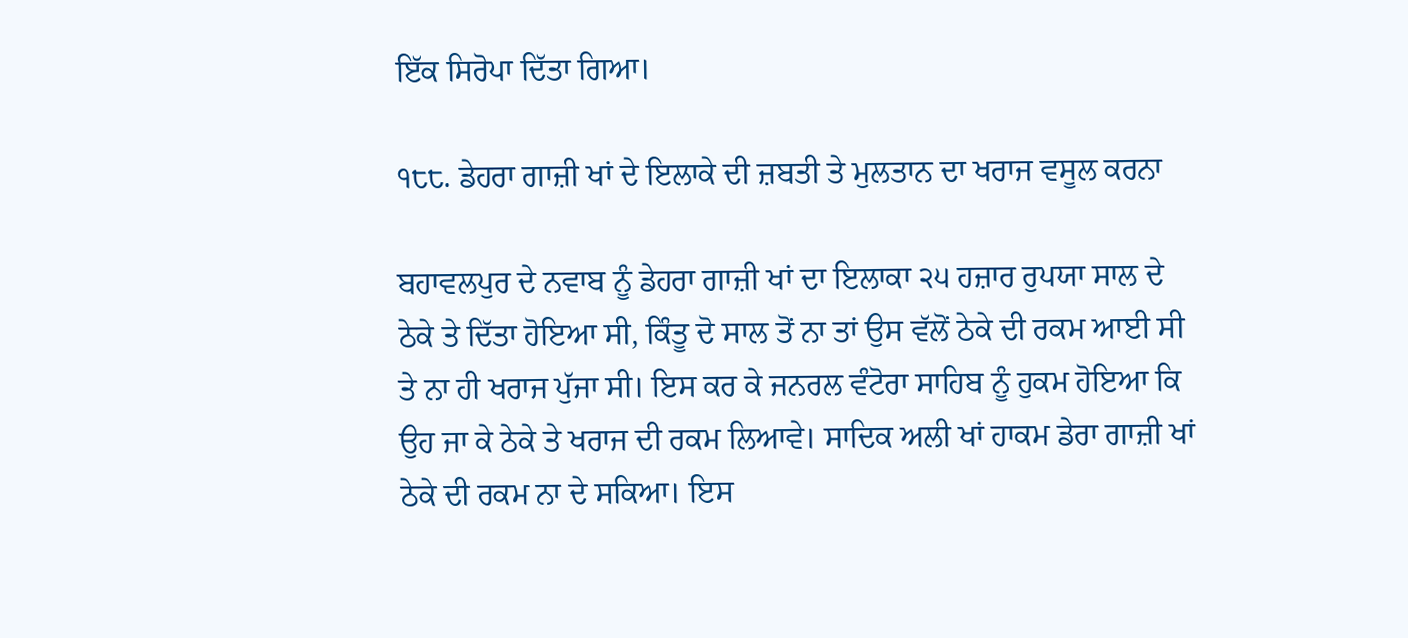ਇੱਕ ਸਿਰੋਪਾ ਦਿੱਤਾ ਗਿਆ।

੧੮੮. ਡੇਹਰਾ ਗਾਜ਼ੀ ਖਾਂ ਦੇ ਇਲਾਕੇ ਦੀ ਜ਼ਬਤੀ ਤੇ ਮੁਲਤਾਨ ਦਾ ਖਰਾਜ ਵਸੂਲ ਕਰਨਾ

ਬਹਾਵਲਪੁਰ ਦੇ ਨਵਾਬ ਨੂੰ ਡੇਹਰਾ ਗਾਜ਼ੀ ਖਾਂ ਦਾ ਇਲਾਕਾ ੨੫ ਹਜ਼ਾਰ ਰੁਪਯਾ ਸਾਲ ਦੇ ਠੇਕੇ ਤੇ ਦਿੱਤਾ ਹੋਇਆ ਸੀ, ਕਿੰਤੂ ਦੋ ਸਾਲ ਤੋਂ ਨਾ ਤਾਂ ਉਸ ਵੱਲੋਂ ਠੇਕੇ ਦੀ ਰਕਮ ਆਈ ਸੀ ਤੇ ਨਾ ਹੀ ਖਰਾਜ ਪੁੱਜਾ ਸੀ। ਇਸ ਕਰ ਕੇ ਜਨਰਲ ਵੰਟੋਰਾ ਸਾਹਿਬ ਨੂੰ ਹੁਕਮ ਹੋਇਆ ਕਿ ਉਹ ਜਾ ਕੇ ਠੇਕੇ ਤੇ ਖਰਾਜ ਦੀ ਰਕਮ ਲਿਆਵੇ। ਸਾਦਿਕ ਅਲੀ ਖਾਂ ਹਾਕਮ ਡੇਰਾ ਗਾਜ਼ੀ ਖਾਂ ਠੇਕੇ ਦੀ ਰਕਮ ਨਾ ਦੇ ਸਕਿਆ। ਇਸ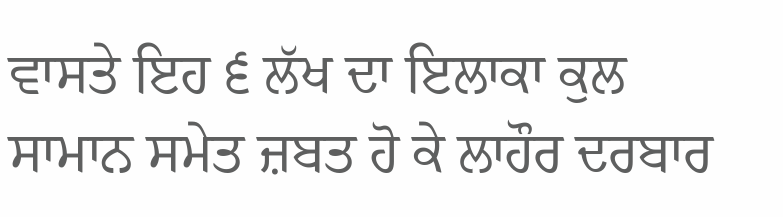ਵਾਸਤੇ ਇਹ ੬ ਲੱਖ ਦਾ ਇਲਾਕਾ ਕੁਲ ਸਾਮਾਨ ਸਮੇਤ ਜ਼ਬਤ ਹੋ ਕੇ ਲਾਹੌਰ ਦਰਬਾਰ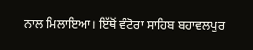ਨਾਲ ਮਿਲਾਇਆ। ਇੱਥੋਂ ਵੰਟੋਰਾ ਸਾਹਿਬ ਬਹਾਵਲਪੁਰ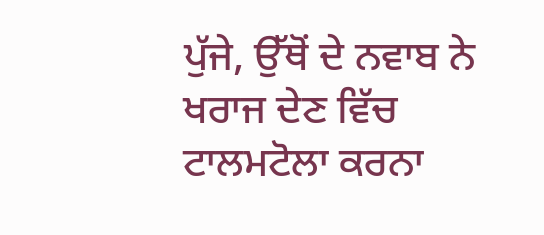ਪੁੱਜੇ, ਉੱਥੋਂ ਦੇ ਨਵਾਬ ਨੇ ਖਰਾਜ ਦੇਣ ਵਿੱਚ ਟਾਲਮਟੋਲਾ ਕਰਨਾ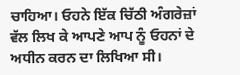ਚਾਹਿਆ। ਓਹਨੇ ਇੱਕ ਚਿੱਠੀ ਅੰਗਰੇਜ਼ਾਂ ਵੱਲ ਲਿਖ ਕੇ ਆਪਣੇ ਆਪ ਨੂੰ ਓਹਨਾਂ ਦੇ ਅਧੀਨ ਕਰਨ ਦਾ ਲਿਖਿਆ ਸੀ।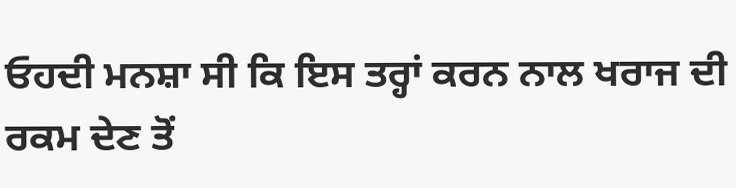ਓਹਦੀ ਮਨਸ਼ਾ ਸੀ ਕਿ ਇਸ ਤਰ੍ਹਾਂ ਕਰਨ ਨਾਲ ਖਰਾਜ ਦੀ ਰਕਮ ਦੇਣ ਤੋਂ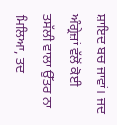ਸ਼ਾਇਦ ਬਚ ਜਾਵਾਂ। ਜਦ ਅੰਗ੍ਰੇਜ਼ਾਂ ਵੱਲੋਂ ਕੋਈ ਤਸੱਲੀ ਵਾਲਾ ਉੱਤਰ ਨਾ ਮਿਲਿਆ, ਤਦ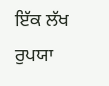ਇੱਕ ਲੱਖ ਰੁਪਯਾ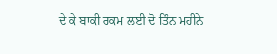ਦੇ ਕੇ ਬਾਕੀ ਰਕਮ ਲਈ ਦੋ ਤਿੰਨ ਮਹੀਨੇ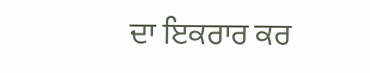ਦਾ ਇਕਰਾਰ ਕਰ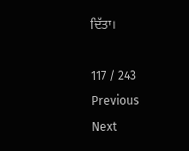ਦਿੱਤਾ।

117 / 243
Previous
Next